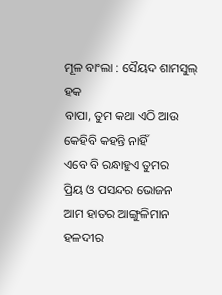ମୂଳ ବାଂଲା : ସୈୟଦ ଶାମସୁଲ୍ ହକ
ବାପା, ତୁମ କଥା ଏଠି ଆଉ
କେହିବି କହନ୍ତି ନାହିଁ
ଏବେ ବି ରନ୍ଧାହୁଏ ତୁମର
ପ୍ରିୟ ଓ ପସନ୍ଦର ଭୋଜନ
ଆମ ହାତର ଆଙ୍ଗୁଳିମାନ
ହଳଦୀର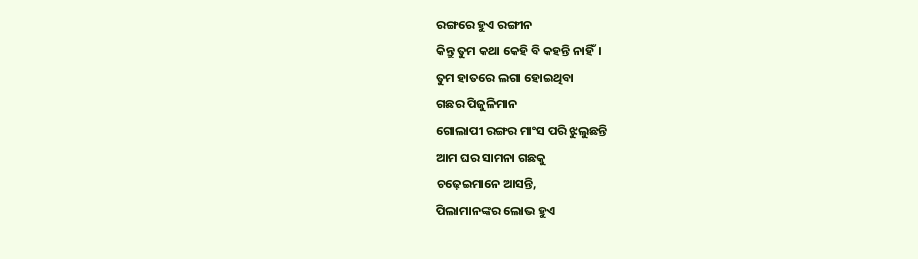ରଙ୍ଗରେ ହୁଏ ରଙ୍ଗୀନ
କିନ୍ତୁ ତୁମ କଥା କେହି ବି କହନ୍ତି ନାହିଁ।
ତୁମ ହାତରେ ଲଗା ହୋଇଥିବା
ଗଛର ପିଜୁଳିମାନ
ଗୋଲାପୀ ରଙ୍ଗର ମାଂସ ପରି ଝୁଲୁଛନ୍ତି
ଆମ ଘର ସାମନା ଗଛକୁ
ଚଢ଼େଇମାନେ ଆସନ୍ତି,
ପିଲାମାନଙ୍କର ଲୋଭ ହୁଏ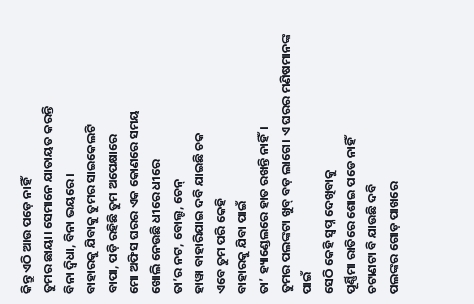କିନ୍ତୁ ଏଠି ଆଉ ପଡ଼େ ନାହିଁ
ତୁମର ଛାୟା। ସେମାନେ ଯାତାୟତ କରନ୍ତି
ବିନା ଦ୍ୱିଧା, ବିନା ଭୟରେ।
ବାହାରକୁ ଯିବାକୁ ତୁମର ସାଇକେଲଟି
ବାପା, ପଡ଼ି ରହିଛି ତୁମ ଅପେକ୍ଷାରେ
ମୋ ଅଫିସ ଘରର ଏକ କୋଣରେ ସମୟ
ଖୋଲି ନେଉଛି ଧୀରେ ଧୀରେ
ତା’ର ନଟ, ବୋଲ୍ଟ, ଚେନ୍
ହାୱା ବାହାରିଯାଇ ଦବି ଯାଇଛି ଚକ
ଏବେ ତୁମ ପରି କେହି
ବାହାରକୁ ଯିବା ପାଇଁ
ତା’ ହ୍ୟାଣ୍ଡେଲରେ ହାତ ରଖନ୍ତି ନାହିଁ।
ତୁମର ପଲଙ୍କଟା ଖୁବ୍ ବଡ଼ ଲାଗେ। ଏ ଘରର ମଣିଷମାନଙ୍କ ପାଇଁ
ସେଠି କେହି ସ୍ୱପ୍ନ ଦେଖିବାକୁ
ପୂର୍ଣ୍ଣିମା ରାତିରେ ଶୋଇ ପଡେ ନାହିଁ
ଚଟାଣଟା ବି ଯାଉଛି ଦବି
ପଲଙ୍କର ଗୋଡ଼ ପାଖରେ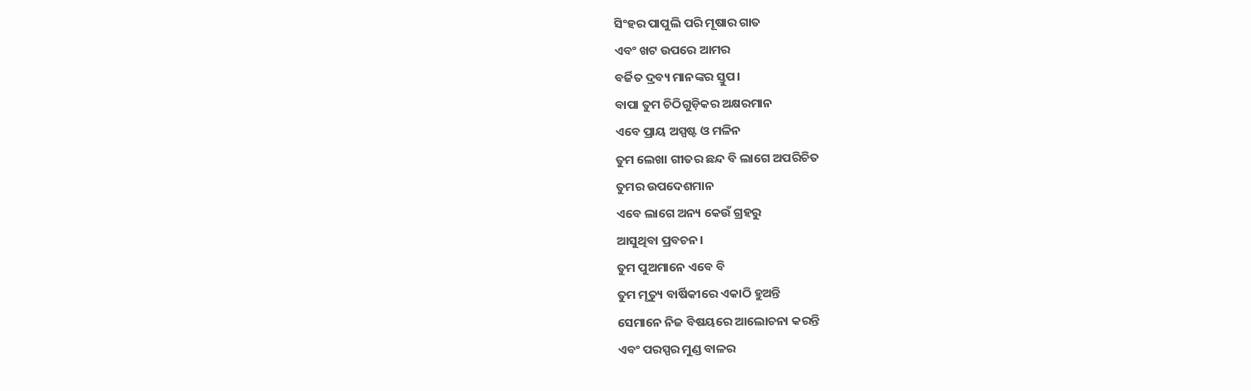ସିଂହର ପାପୁଲି ପରି ମୂଷାର ଗାତ
ଏବଂ ଖଟ ଉପରେ ଆମର
ବର୍ଜିତ ଦ୍ରବ୍ୟ ମାନଙ୍କର ସ୍ତୁପ।
ବାପା ତୁମ ଚିଠିଗୁଡ଼ିକର ଅକ୍ଷରମାନ
ଏବେ ପ୍ରାୟ ଅସ୍ପଷ୍ଟ ଓ ମଳିନ
ତୁମ ଲେଖା ଗୀତର ଛନ୍ଦ ବି ଲାଗେ ଅପରିଚିତ
ତୁମର ଉପଦେଶମାନ
ଏବେ ଲାଗେ ଅନ୍ୟ କେଉଁ ଗ୍ରହରୁ
ଆସୁଥିବା ପ୍ରବଚନ।
ତୁମ ପୁଅମାନେ ଏବେ ବି
ତୁମ ମୃତ୍ୟୁ ବାର୍ଷିକୀରେ ଏକାଠି ହୁଅନ୍ତି
ସେମାନେ ନିଜ ବିଷୟରେ ଆଲୋଚନା କରନ୍ତି
ଏବଂ ପରସ୍ପର ମୁଣ୍ଡ ବାଳର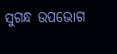ସୁଗନ୍ଧ ଉପଭୋଗ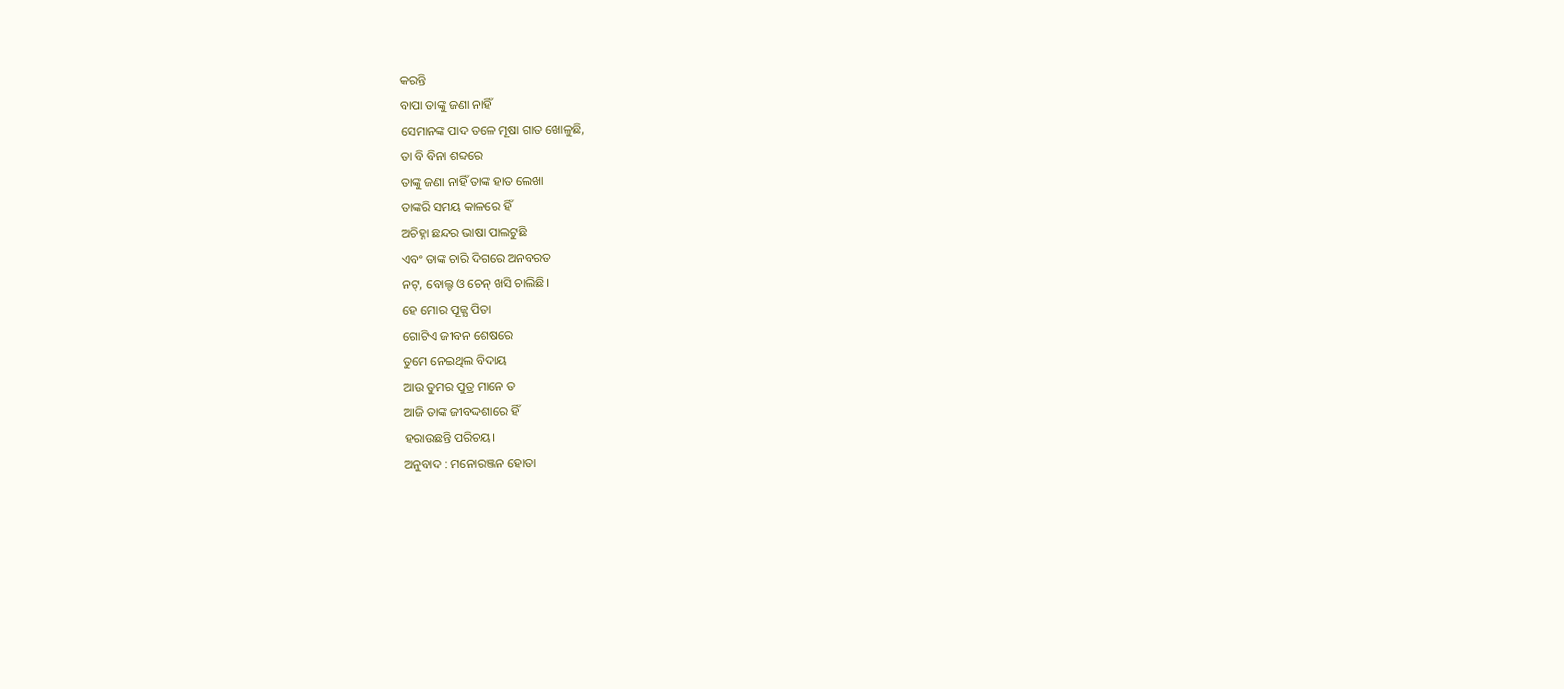କରନ୍ତି
ବାପା ତାଙ୍କୁ ଜଣା ନାହିଁ
ସେମାନଙ୍କ ପାଦ ତଳେ ମୂଷା ଗାତ ଖୋଳୁଛି,
ତା ବି ବିନା ଶବ୍ଦରେ
ତାଙ୍କୁ ଜଣା ନାହିଁ ତାଙ୍କ ହାତ ଲେଖା
ତାଙ୍କରି ସମୟ କାଳରେ ହିଁ
ଅଚିହ୍ନା ଛନ୍ଦର ଭାଷା ପାଲଟୁଛି
ଏବଂ ତାଙ୍କ ଚାରି ଦିଗରେ ଅନବରତ
ନଟ୍, ବୋଲ୍ଟ ଓ ଚେନ୍ ଖସି ଚାଲିଛି।
ହେ ମୋର ପୂଜ୍ଯ ପିତା
ଗୋଟିଏ ଜୀବନ ଶେଷରେ
ତୁମେ ନେଇଥିଲ ବିଦାୟ
ଆଉ ତୁମର ପୁତ୍ର ମାନେ ତ
ଆଜି ତାଙ୍କ ଜୀବଦ୍ଦଶାରେ ହିଁ
ହରାଉଛନ୍ତି ପରିଚୟ।
ଅନୁବାଦ : ମନୋରଞ୍ଜନ ହୋତା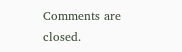Comments are closed.